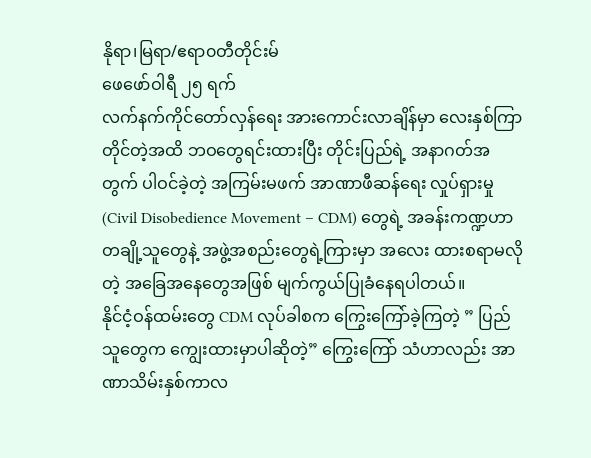နိုရာ၊မြရာ/ဧရာ၀တီတိုင်းမ်
ဖေဖော်ဝါရီ ၂၅ ရက်
လက်နက်ကိုင်တော်လှန်ရေး အားကောင်းလာချိန်မှာ လေးနှစ်ကြာတိုင်တဲ့အထိ ဘဝတွေရင်းထားပြီး တိုင်းပြည်ရဲ့ အနာဂတ်အတွက် ပါဝင်ခဲ့တဲ့ အကြမ်းမဖက် အာဏာဖီဆန်ရေး လှုပ်ရှားမှု (Civil Disobedience Movement – CDM) တွေရဲ့ အခန်းကဏ္ဍဟာ တချို့သူတွေနဲ့ အဖွဲ့အစည်းတွေရဲ့ကြားမှာ အလေး ထားစရာမလိုတဲ့ အခြေအနေတွေအဖြစ် မျက်ကွယ်ပြုခံနေရပါတယ်။
နိုင်ငံ့ဝန်ထမ်းတွေ CDM လုပ်ခါစက ကြွေးကြော်ခဲ့ကြတဲ့ ” ပြည်သူတွေက ကျွေးထားမှာပါဆိုတဲ့” ကြွေးကြော် သံဟာလည်း အာဏာသိမ်းနှစ်ကာလ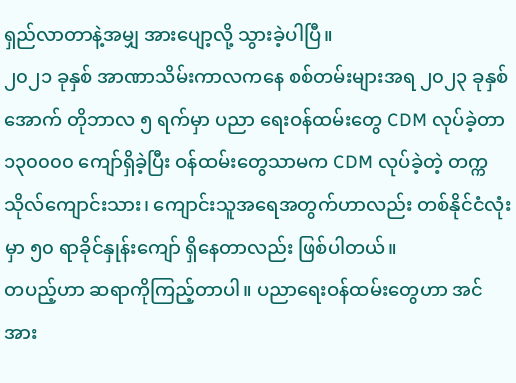ရှည်လာတာနဲ့အမျှ အားပျော့လို့ သွားခဲ့ပါပြီ။
၂၀၂၁ ခုနှစ် အာဏာသိမ်းကာလကနေ စစ်တမ်းများအရ ၂၀၂၃ ခုနှစ် အောက် တိုဘာလ ၅ ရက်မှာ ပညာ ရေးဝန်ထမ်းတွေ CDM လုပ်ခဲ့တာ ၁၃၀၀၀၀ ကျော်ရှိခဲ့ပြီး ဝန်ထမ်းတွေသာမက CDM လုပ်ခဲ့တဲ့ တက္ကသိုလ်ကျောင်းသား၊ ကျောင်းသူအရေအတွက်ဟာလည်း တစ်နိုင်ငံလုံးမှာ ၅၀ ရာခိုင်နှုန်းကျော် ရှိနေတာလည်း ဖြစ်ပါတယ်။
တပည့်ဟာ ဆရာကိုကြည့်တာပါ။ ပညာရေးဝန်ထမ်းတွေဟာ အင်အား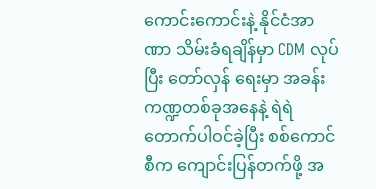ကောင်းကောင်းနဲ့ နိုင်ငံအာဏာ သိမ်းခံရချိန်မှာ CDM လုပ်ပြီး တော်လှန် ရေးမှာ အခန်းကဏ္ဍတစ်ခုအနေနဲ့ ရဲရဲတောက်ပါဝင်ခဲ့ပြီး စစ်ကောင်စီက ကျောင်းပြန်တက်ဖို့ အ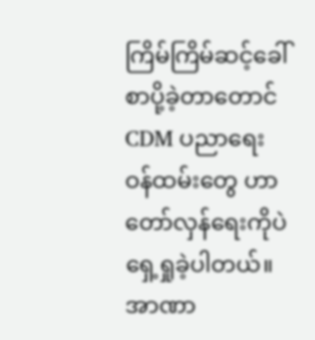ကြိမ်ကြိမ်ဆင့်ခေါ်စာပို့ခဲ့တာတောင် CDM ပညာရေးဝန်ထမ်းတွေ ဟာ တော်လှန်ရေးကိုပဲ ရှေ့ရှုခဲ့ပါတယ်။
အာဏာ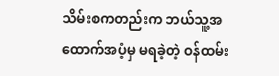သိမ်းစကတည်းက ဘယ်သူ့အထောက်အပံ့မှ မရခဲ့တဲ့ ဝန်ထမ်း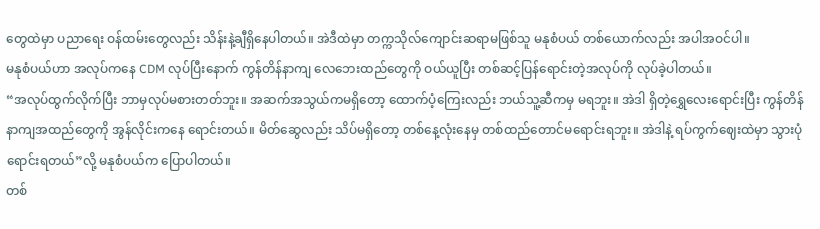တွေထဲမှာ ပညာရေး ဝန်ထမ်းတွေလည်း သိန်းနဲ့ချီရှိနေပါတယ်။ အဲဒီထဲမှာ တက္ကသိုလ်ကျောင်းဆရာမဖြစ်သူ မနုစံပယ် တစ်ယောက်လည်း အပါအဝင်ပါ။
မနုစံပယ်ဟာ အလုပ်ကနေ CDM လုပ်ပြီးနောက် ကွန်တိန်နာကျ လေဘေးထည်တွေကို ဝယ်ယူပြီး တစ်ဆင့်ပြန်ရောင်းတဲ့အလုပ်ကို လုပ်ခဲ့ပါတယ်။
“အလုပ်ထွက်လိုက်ပြီး ဘာမှလုပ်မစားတတ်ဘူး။ အဆက်အသွယ်ကမရှိတော့ ထောက်ပံ့ကြေးလည်း ဘယ်သူ့ဆီကမှ မရဘူး။ အဲဒါ ရှိတဲ့ရွှေလေးရောင်းပြီး ကွန်တိန်နာကျအထည်တွေကို အွန်လိုင်းကနေ ရောင်းတယ်။ မိတ်ဆွေလည်း သိပ်မရှိတော့ တစ်နေ့လုံးနေမှ တစ်ထည်တောင်မရောင်းရဘူး။ အဲဒါနဲ့ ရပ်ကွက်ဈေးထဲမှာ သွားပုံရောင်းရတယ်”လို့ မနုစံပယ်က ပြောပါတယ်။
တစ်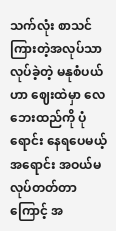သက်လုံး စာသင်ကြားတဲ့အလုပ်သာ လုပ်ခဲ့တဲ့ မနုစံပယ်ဟာ ဈေးထဲမှာ လေဘေးထည်ကို ပုံရောင်း နေရပေမယ့် အရောင်း အဝယ်မလုပ်တတ်တာကြောင့် အ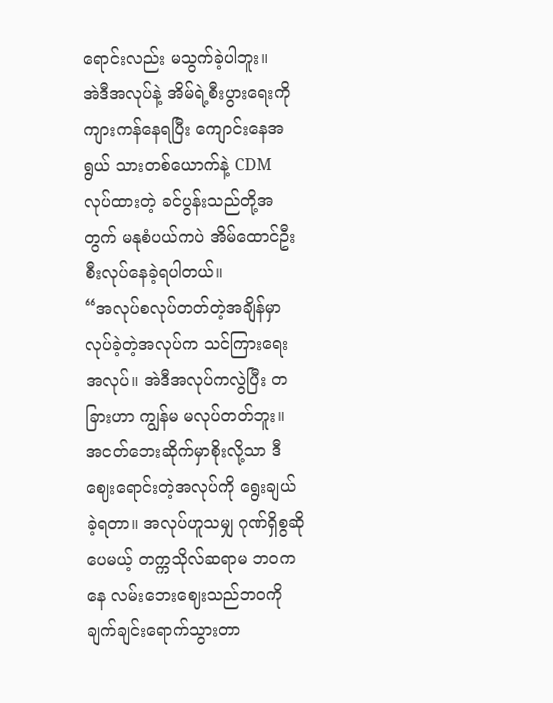ရောင်းလည်း မသွက်ခဲ့ပါဘူး။
အဲဒီအလုပ်နဲ့ အိမ်ရဲ့စီးပွားရေးကို ကျားကန်နေရပြီး ကျောင်းနေအရွယ် သားတစ်ယောက်နဲ့ CDM လုပ်ထားတဲ့ ခင်ပွန်းသည်တို့အတွက် မနုစံပယ်ကပဲ အိမ်ထောင်ဦးစီးလုပ်နေခဲ့ရပါတယ်။
“အလုပ်စလုပ်တတ်တဲ့အချိန်မှာ လုပ်ခဲ့တဲ့အလုပ်က သင်ကြားရေးအလုပ်။ အဲဒီအလုပ်ကလွဲပြီး တခြားဟာ ကျွန်မ မလုပ်တတ်ဘူး။ အငတ်ဘေးဆိုက်မှာစိုးလို့သာ ဒီဈေးရောင်းတဲ့အလုပ်ကို ရွေးချယ် ခဲ့ရတာ။ အလုပ်ဟူသမျှ ဂုဏ်ရှိစွဆိုပေမယ့် တက္ကသိုလ်ဆရာမ ဘဝကနေ လမ်းဘေးဈေးသည်ဘဝကို ချက်ချင်းရောက်သွားတာ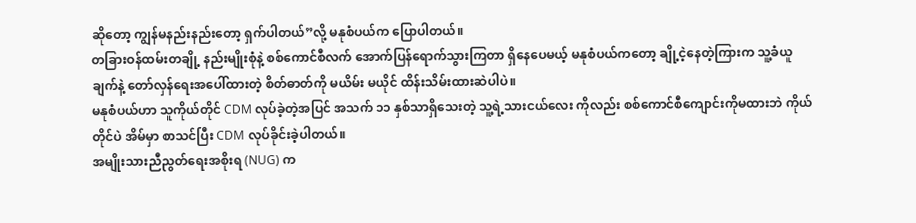ဆိုတော့ ကျွန်မနည်းနည်းတော့ ရှက်ပါတယ်”လို့ မနုစံပယ်က ပြောပါတယ်။
တခြားဝန်ထမ်းတချို့ နည်းမျိုးစုံနဲ့ စစ်ကောင်စီလက် အောက်ပြန်ရောက်သွားကြတာ ရှိနေပေမယ့် မနုစံပယ်ကတော့ ချို့ငဲ့နေတဲ့ကြားက သူ့ခံယူချက်နဲ့ တော်လှန်ရေးအပေါ်ထားတဲ့ စိတ်ဓာတ်ကို မယိမ်း မယိုင် ထိန်းသိမ်းထားဆဲပါပဲ။
မနုစံပယ်ဟာ သူကိုယ်တိုင် CDM လုပ်ခဲ့တဲ့အပြင် အသက် ၁၁ နှစ်သာရှိသေးတဲ့ သူ့ရဲ့သားငယ်လေး ကိုလည်း စစ်ကောင်စီကျောင်းကိုမထားဘဲ ကိုယ်တိုင်ပဲ အိမ်မှာ စာသင်ပြီး CDM လုပ်ခိုင်းခဲ့ပါတယ်။
အမျိုးသားညီညွတ်ရေးအစိုးရ (NUG) က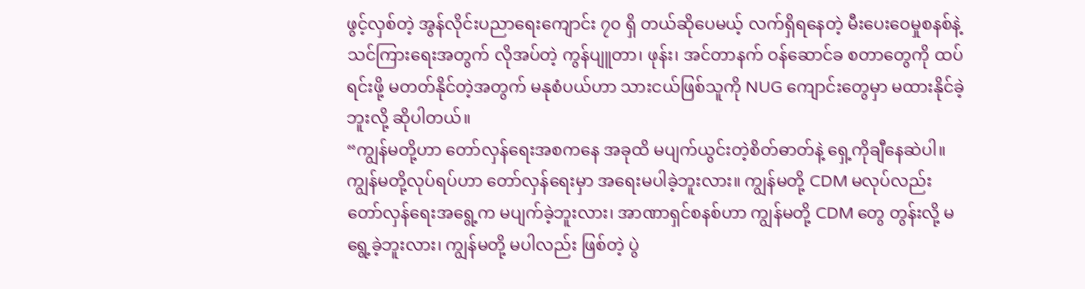ဖွင့်လှစ်တဲ့ အွန်လိုင်းပညာရေးကျောင်း ၇၀ ရှိ တယ်ဆိုပေမယ့် လက်ရှိရနေတဲ့ မီးပေးဝေမှုစနစ်နဲ့ သင်ကြားရေးအတွက် လိုအပ်တဲ့ ကွန်ပျူတာ၊ ဖုန်း၊ အင်တာနက် ဝန်ဆောင်ခ စတာတွေကို ထပ်ရင်းဖို့ မတတ်နိုင်တဲ့အတွက် မနုစံပယ်ဟာ သားငယ်ဖြစ်သူကို NUG ကျောင်းတွေမှာ မထားနိုင်ခဲ့ဘူးလို့ ဆိုပါတယ်။
“ကျွန်မတို့ဟာ တော်လှန်ရေးအစကနေ အခုထိ မပျက်ယွင်းတဲ့စိတ်ဓာတ်နဲ့ ရှေ့ကိုချီနေဆဲပါ။ ကျွန်မတို့လုပ်ရပ်ဟာ တော်လှန်ရေးမှာ အရေးမပါခဲ့ဘူးလား။ ကျွန်မတို့ CDM မလုပ်လည်း တော်လှန်ရေးအရွေ့က မပျက်ခဲ့ဘူးလား၊ အာဏာရှင်စနစ်ဟာ ကျွန်မတို့ CDM တွေ တွန်းလို့ မရွေ့ခဲ့ဘူးလား၊ ကျွန်မတို့ မပါလည်း ဖြစ်တဲ့ ပွဲ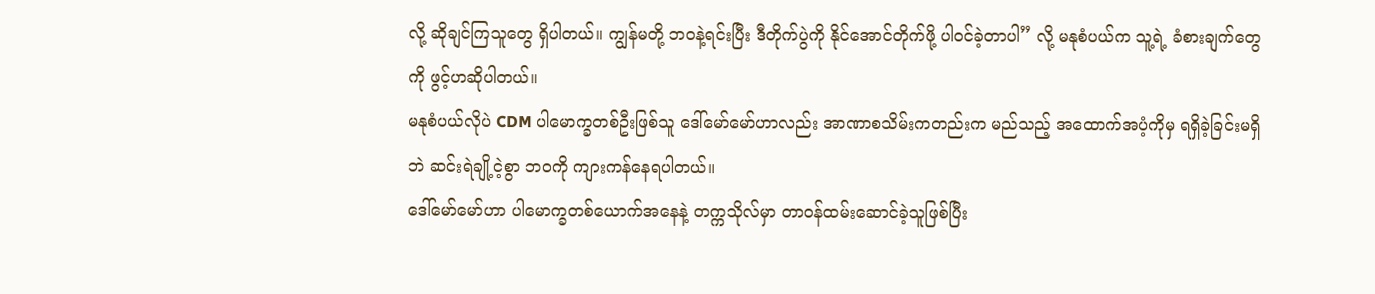လို့ ဆိုချင်ကြသူတွေ ရှိပါတယ်။ ကျွန်မတို့ ဘဝနဲ့ရင်းပြီး ဒီတိုက်ပွဲကို နိုင်အောင်တိုက်ဖို့ ပါဝင်ခဲ့တာပါ” လို့ မနုစံပယ်က သူ့ရဲ့ ခံစားချက်တွေကို ဖွင့်ဟဆိုပါတယ်။
မနုစံပယ်လိုပဲ CDM ပါမောက္ခတစ်ဦးဖြစ်သူ ဒေါ်မော်မော်ဟာလည်း အာဏာစသိမ်းကတည်းက မည်သည့် အထောက်အပံ့ကိုမှ ရရှိခဲ့ခြင်းမရှိဘဲ ဆင်းရဲချို့ငဲ့စွာ ဘဝကို ကျားကန်နေရပါတယ်။
ဒေါ်မော်မော်ဟာ ပါမောက္ခတစ်ယောက်အနေနဲ့ တက္ကသိုလ်မှာ တာဝန်ထမ်းဆောင်ခဲ့သူဖြစ်ပြီး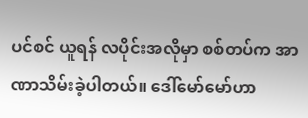ပင်စင် ယူရန် လပိုင်းအလိုမှာ စစ်တပ်က အာဏာသိမ်းခဲ့ပါတယ်။ ဒေါ်မော်မော်ဟာ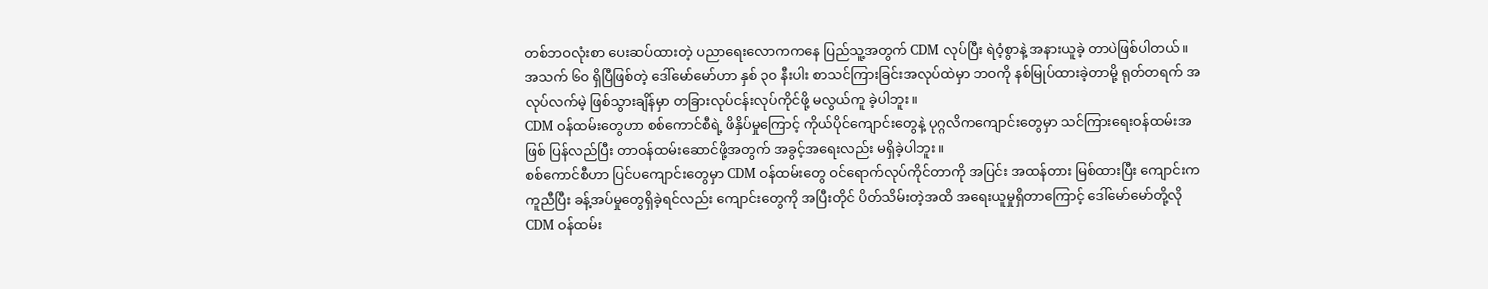တစ်ဘဝလုံးစာ ပေးဆပ်ထားတဲ့ ပညာရေးလောကကနေ ပြည်သူ့အတွက် CDM လုပ်ပြီး ရဲဝံ့စွာနဲ့ အနားယူခဲ့ တာပဲဖြစ်ပါတယ်။
အသက် ၆၀ ရှိပြီဖြစ်တဲ့ ဒေါ်မော်မော်ဟာ နှစ် ၃၀ နီးပါး စာသင်ကြားခြင်းအလုပ်ထဲမှာ ဘဝကို နစ်မြုပ်ထားခဲ့တာမို့ ရုတ်တရက် အလုပ်လက်မဲ့ ဖြစ်သွားချိန်မှာ တခြားလုပ်ငန်းလုပ်ကိုင်ဖို့ မလွယ်ကူ ခဲ့ပါဘူး။
CDM ဝန်ထမ်းတွေဟာ စစ်ကောင်စီရဲ့ ဖိနှိပ်မှုကြောင့် ကိုယ်ပိုင်ကျောင်းတွေနဲ့ ပုဂ္ဂလိကကျောင်းတွေမှာ သင်ကြားရေးဝန်ထမ်းအဖြစ် ပြန်လည်ပြီး တာဝန်ထမ်းဆောင်ဖို့အတွက် အခွင့်အရေးလည်း မရှိခဲ့ပါဘူး။
စစ်ကောင်စီဟာ ပြင်ပကျောင်းတွေမှာ CDM ဝန်ထမ်းတွေ ဝင်ရောက်လုပ်ကိုင်တာကို အပြင်း အထန်တား မြစ်ထားပြီး ကျောင်းကကူညီပြီး ခန့်အပ်မှုတွေရှိခဲ့ရင်လည်း ကျောင်းတွေကို အပြီးတိုင် ပိတ်သိမ်းတဲ့အထိ အရေးယူမှုရှိတာကြောင့် ဒေါ်မော်မော်တို့လို CDM ဝန်ထမ်း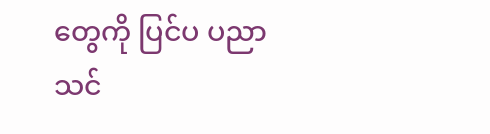တွေကို ပြင်ပ ပညာသင်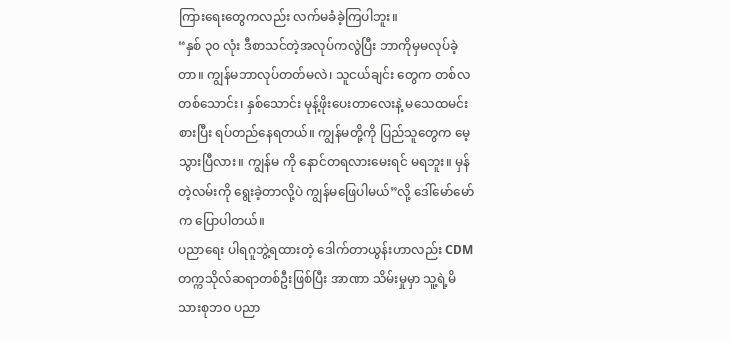ကြားရေးတွေကလည်း လက်မခံခဲ့ကြပါဘူး။
“နှစ် ၃၀ လုံး ဒီစာသင်တဲ့အလုပ်ကလွဲပြီး ဘာကိုမှမလုပ်ခဲ့တာ။ ကျွန်မဘာလုပ်တတ်မလဲ၊ သူငယ်ချင်း တွေက တစ်လတစ်သောင်း၊ နှစ်သောင်း မုန့်ဖိုးပေးတာလေးနဲ့ မသေထမင်းစားပြီး ရပ်တည်နေရတယ်။ ကျွန်မတို့ကို ပြည်သူတွေက မေ့သွားပြီလား။ ကျွန်မ ကို နောင်တရလားမေးရင် မရဘူး။ မှန်တဲ့လမ်းကို ရွေးခဲ့တာလို့ပဲ ကျွန်မဖြေပါမယ်”လို့ ဒေါ်မော်မော်က ပြောပါတယ်။
ပညာရေး ပါရဂူဘွဲ့ရထားတဲ့ ဒေါက်တာယွန်းဟာလည်း CDM တက္ကသိုလ်ဆရာတစ်ဦးဖြစ်ပြီး အာဏာ သိမ်းမှုမှာ သူ့ရဲ့မိသားစုဘဝ ပညာ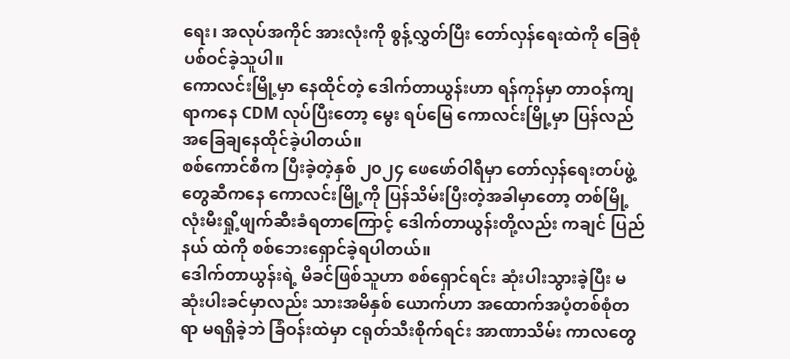ရေး၊ အလုပ်အကိုင် အားလုံးကို စွန့်လွှတ်ပြီး တော်လှန်ရေးထဲကို ခြေစုံပစ်ဝင်ခဲ့သူပါ။
ကောလင်းမြို့မှာ နေထိုင်တဲ့ ဒေါက်တာယွန်းဟာ ရန်ကုန်မှာ တာဝန်ကျရာကနေ CDM လုပ်ပြီးတော့ မွေး ရပ်မြေ ကောလင်းမြို့မှာ ပြန်လည်အခြေချနေထိုင်ခဲ့ပါတယ်။
စစ်ကောင်စီက ပြီးခဲ့တဲ့နှစ် ၂၀၂၄ ဖေဖော်ဝါရီမှာ တော်လှန်ရေးတပ်ဖွဲ့တွေဆီကနေ ကောလင်းမြို့ကို ပြန်သိမ်းပြီးတဲ့အခါမှာတော့ တစ်မြို့လုံးမီးရှို့ဖျက်ဆီးခံရတာကြောင့် ဒေါက်တာယွန်းတို့လည်း ကချင် ပြည်နယ် ထဲကို စစ်ဘေးရှောင်ခဲ့ရပါတယ်။
ဒေါက်တာယွန်းရဲ့ မိခင်ဖြစ်သူဟာ စစ်ရှောင်ရင်း ဆုံးပါးသွားခဲ့ပြီး မဆုံးပါးခင်မှာလည်း သားအမိနှစ် ယောက်ဟာ အထောက်အပံ့တစ်စုံတရာ မရရှိခဲ့ဘဲ ခြံဝန်းထဲမှာ ငရုတ်သီးစိုက်ရင်း အာဏာသိမ်း ကာလတွေ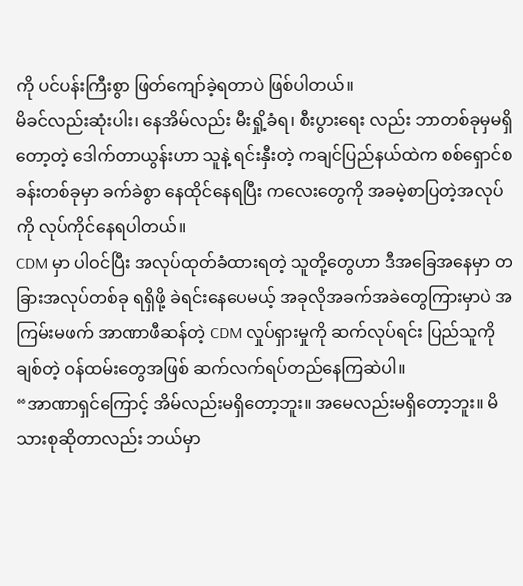ကို ပင်ပန်းကြီးစွာ ဖြတ်ကျော်ခဲ့ရတာပဲ ဖြစ်ပါတယ်။
မိခင်လည်းဆုံးပါး၊ နေအိမ်လည်း မီးရှို့ခံရ၊ စီးပွားရေး လည်း ဘာတစ်ခုမှမရှိတော့တဲ့ ဒေါက်တာယွန်းဟာ သူနဲ့ ရင်းနှီးတဲ့ ကချင်ပြည်နယ်ထဲက စစ်ရှောင်စခန်းတစ်ခုမှာ ခက်ခဲစွာ နေထိုင်နေရပြီး ကလေးတွေကို အခမဲ့စာပြတဲ့အလုပ်ကို လုပ်ကိုင်နေရပါတယ်။
CDM မှာ ပါဝင်ပြီး အလုပ်ထုတ်ခံထားရတဲ့ သူတို့တွေဟာ ဒီအခြေအနေမှာ တခြားအလုပ်တစ်ခု ရရှိဖို့ ခဲရင်းနေပေမယ့် အခုလိုအခက်အခဲတွေကြားမှာပဲ အကြမ်းမဖက် အာဏာဖီဆန်တဲ့ CDM လှုပ်ရှားမှုကို ဆက်လုပ်ရင်း ပြည်သူကိုချစ်တဲ့ ဝန်ထမ်းတွေအဖြစ် ဆက်လက်ရပ်တည်နေကြဆဲပါ။
“အာဏာရှင်ကြောင့် အိမ်လည်းမရှိတော့ဘူး။ အမေလည်းမရှိတော့ဘူး။ မိသားစုဆိုတာလည်း ဘယ်မှာ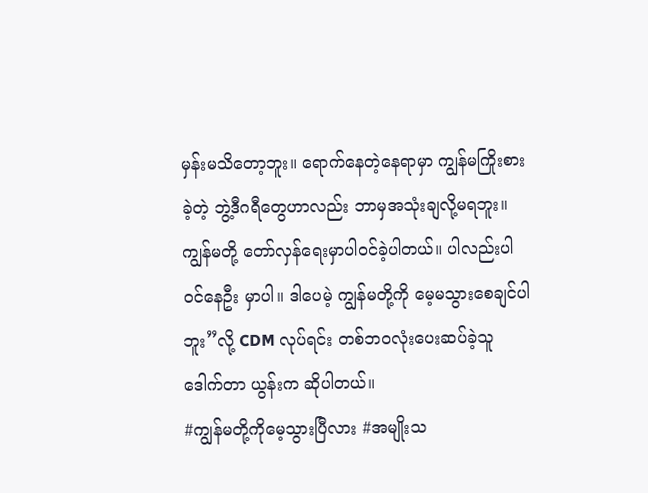မှန်းမသိတော့ဘူး။ ရောက်နေတဲ့နေရာမှာ ကျွန်မကြိုးစားခဲ့တဲ့ ဘွဲ့ဒီဂရီတွေဟာလည်း ဘာမှအသုံးချလို့မရဘူး။ ကျွန်မတို့ တော်လှန်ရေးမှာပါဝင်ခဲ့ပါတယ်။ ပါလည်းပါဝင်နေဦး မှာပါ။ ဒါပေမဲ့ ကျွန်မတို့ကို မေ့မသွားစေချင်ပါဘူး”လို့ CDM လုပ်ရင်း တစ်ဘဝလုံးပေးဆပ်ခဲ့သူ ဒေါက်တာ ယွန်းက ဆိုပါတယ်။
#ကျွန်မတို့ကိုမေ့သွားပြီလား #အမျိုးသ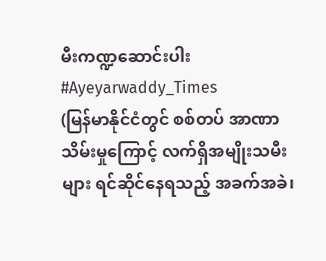မီးကဏ္ဍဆောင်းပါး #Ayeyarwaddy_Times
(မြန်မာနိုင်ငံတွင် စစ်တပ် အာဏာသိမ်းမှုကြောင့် လက်ရှိအမျိုးသမီးများ ရင်ဆိုင်နေရသည့် အခက်အခဲ၊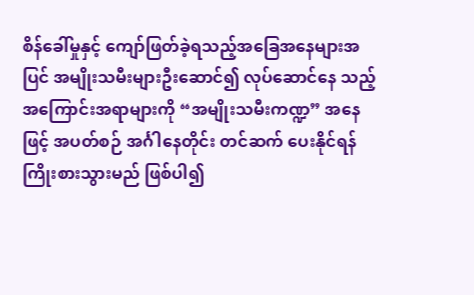စိန်ခေါ်မှုနှင့် ကျော်ဖြတ်ခဲ့ရသည့်အခြေအနေများအပြင် အမျိုးသမီးများဦးဆောင်၍ လုပ်ဆောင်နေ သည့် အကြောင်းအရာများကို “အမျိုးသမီးကဏ္ဍ” အနေဖြင့် အပတ်စဉ် အင်္ဂါနေတိုင်း တင်ဆက် ပေးနိုင်ရန် ကြိုးစားသွားမည် ဖြစ်ပါ၍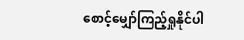စောင့်မျှော်ကြည့်ရှုနိုင်ပါ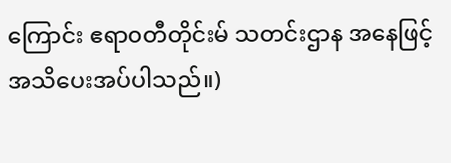ကြောင်း ဧရာ၀တီတိုင်းမ် သတင်းဌာန အနေဖြင့် အသိပေးအပ်ပါသည်။)